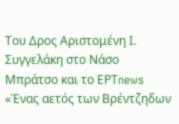Του Δρος Αριστομένη Ι. Συγγελάκη στο Νάσο Μπράτσο και το ΕΡΤnews
«Ένας αετός των Βρέντζηδων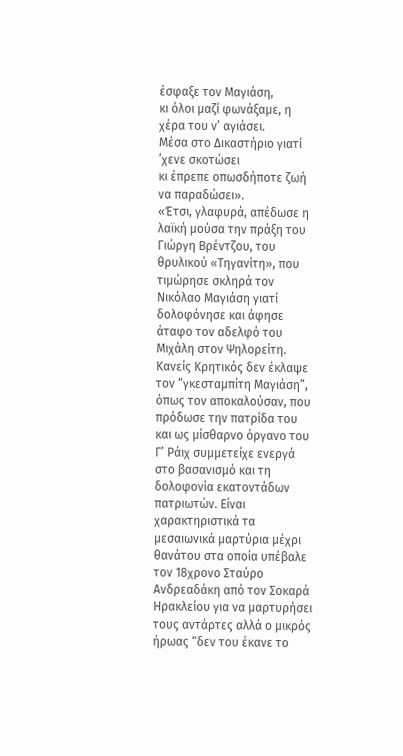έσφαξε τον Μαγιάση,
κι όλοι μαζί φωνάξαμε, η χέρα του ν’ αγιάσει.
Μέσα στο Δικαστήριο γιατί ’χενε σκοτώσει
κι έπρεπε οπωσδήποτε ζωή να παραδώσει».
«Έτσι, γλαφυρά, απέδωσε η λαϊκή μούσα την πράξη του Γιώργη Βρέντζου, του θρυλικού «Τηγανίτη», που τιμώρησε σκληρά τον Νικόλαο Μαγιάση γιατί δολοφόνησε και άφησε άταφο τον αδελφό του Μιχάλη στον Ψηλορείτη. Κανείς Κρητικός δεν έκλαψε τον “γκεσταμπίτη Μαγιάση”, όπως τον αποκαλούσαν, που πρόδωσε την πατρίδα του και ως μίσθαρνο όργανο του Γ’ Ράιχ συμμετείχε ενεργά στο βασανισμό και τη δολοφονία εκατοντάδων πατριωτών. Είναι χαρακτηριστικά τα μεσαιωνικά μαρτύρια μέχρι θανάτου στα οποία υπέβαλε τον 18χρονο Σταύρο Ανδρεαδάκη από τον Σοκαρά Ηρακλείου για να μαρτυρήσει τους αντάρτες αλλά ο μικρός ήρωας “δεν του έκανε το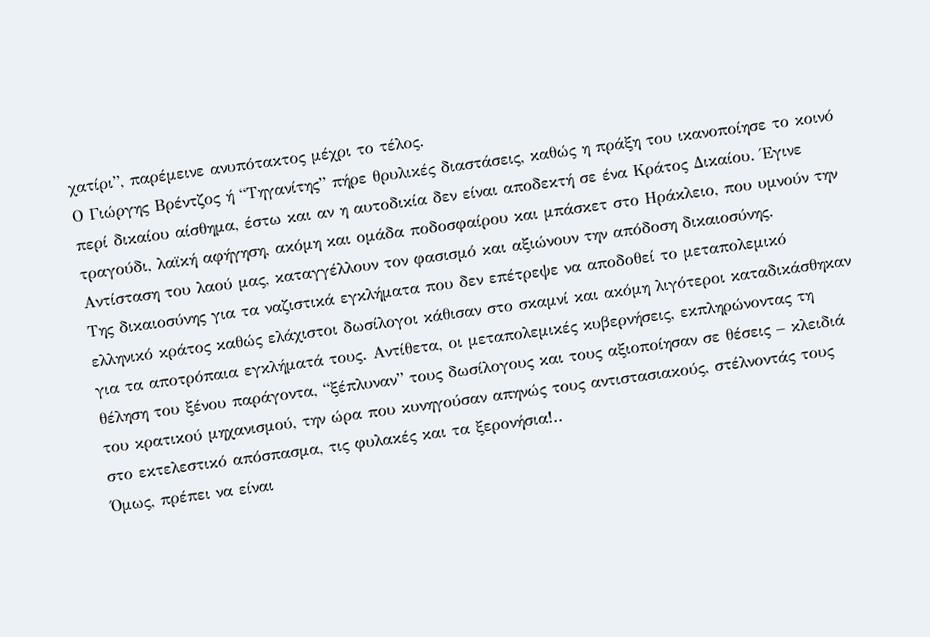χατίρι”, παρέμεινε ανυπότακτος μέχρι το τέλος.
Ο Γιώργης Βρέντζος ή “Τηγανίτης” πήρε θρυλικές διαστάσεις, καθώς η πράξη του ικανοποίησε το κοινό περί δικαίου αίσθημα, έστω και αν η αυτοδικία δεν είναι αποδεκτή σε ένα Κράτος Δικαίου. Έγινε τραγούδι, λαϊκή αφήγηση, ακόμη και ομάδα ποδοσφαίρου και μπάσκετ στο Ηράκλειο, που υμνούν την Αντίσταση του λαού μας, καταγγέλλουν τον φασισμό και αξιώνουν την απόδοση δικαιοσύνης.
Της δικαιοσύνης για τα ναζιστικά εγκλήματα που δεν επέτρεψε να αποδοθεί το μεταπολεμικό ελληνικό κράτος καθώς ελάχιστοι δωσίλογοι κάθισαν στο σκαμνί και ακόμη λιγότεροι καταδικάσθηκαν για τα αποτρόπαια εγκλήματά τους. Αντίθετα, οι μεταπολεμικές κυβερνήσεις, εκπληρώνοντας τη θέληση του ξένου παράγοντα, “ξέπλυναν” τους δωσίλογους και τους αξιοποίησαν σε θέσεις – κλειδιά του κρατικού μηχανισμού, την ώρα που κυνηγούσαν απηνώς τους αντιστασιακούς, στέλνοντάς τους στο εκτελεστικό απόσπασμα, τις φυλακές και τα ξερονήσια!..
Όμως, πρέπει να είναι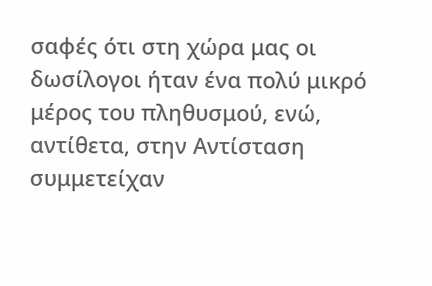σαφές ότι στη χώρα μας οι δωσίλογοι ήταν ένα πολύ μικρό μέρος του πληθυσμού, ενώ, αντίθετα, στην Αντίσταση συμμετείχαν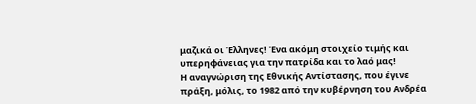μαζικά οι Έλληνες! Ένα ακόμη στοιχείο τιμής και υπερηφάνειας για την πατρίδα και το λαό μας!
Η αναγνώριση της Εθνικής Αντίστασης, που έγινε πράξη, μόλις, το 1982 από την κυβέρνηση του Ανδρέα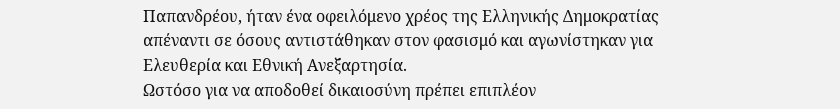Παπανδρέου, ήταν ένα οφειλόμενο χρέος της Ελληνικής Δημοκρατίας απέναντι σε όσους αντιστάθηκαν στον φασισμό και αγωνίστηκαν για Ελευθερία και Εθνική Ανεξαρτησία.
Ωστόσο για να αποδοθεί δικαιοσύνη πρέπει επιπλέον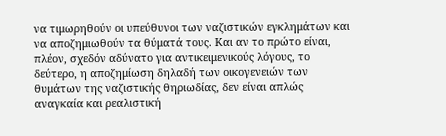να τιμωρηθούν οι υπεύθυνοι των ναζιστικών εγκλημάτων και να αποζημιωθούν τα θύματά τους. Και αν το πρώτο είναι, πλέον, σχεδόν αδύνατο για αντικειμενικούς λόγους, το δεύτερο, η αποζημίωση δηλαδή των οικογενειών των θυμάτων της ναζιστικής θηριωδίας, δεν είναι απλώς αναγκαία και ρεαλιστική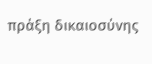πράξη δικαιοσύνης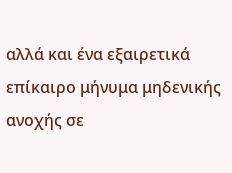αλλά και ένα εξαιρετικά επίκαιρο μήνυμα μηδενικής ανοχής σε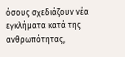όσους σχεδιάζουν νέα εγκλήματα κατά της ανθρωπότητας,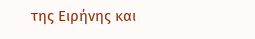της Ειρήνης και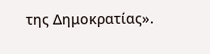της Δημοκρατίας».